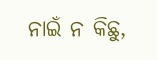ନାଇଁ ନ କିଛୁ,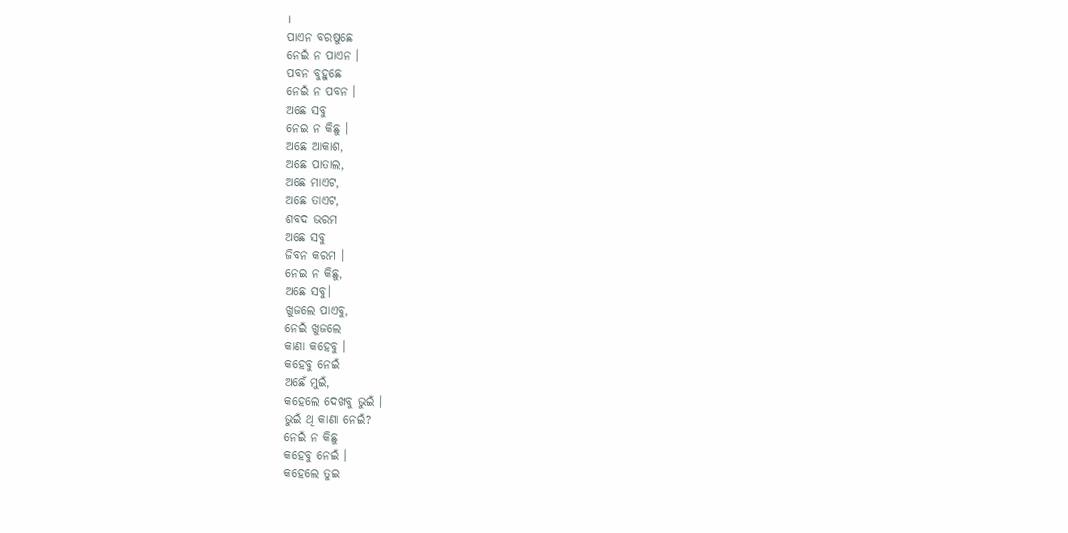।
ପାଏନ ବରଷୁଛେ
ନେଇଁ ନ ପାଏନ ।
ପବନ ବୁହୁଛେ
ନେଇଁ ନ ପବନ ।
ଅଛେ ସବୁ
ନେଇ ନ କିଛୁ ।
ଅଛେ ଆକାଶ,
ଅଛେ ପାତାଲ,
ଅଛେ ମାଏଟ,
ଅଛେ ତାଏଟ,
ଶବଦ ଭରମ
ଅଛେ ସବୁ
ଜିବନ କରମ ।
ନେଇ ନ କିଛୁ,
ଅଛେ ସବୁ।
ଖୁଜଲେ ପାଏବୁ,
ନେଇଁ ଖୁଜଲେ
କାଣା କହେବୁ ।
କହେବୁ ନେଇଁ
ଅଛେଁ ମୁଇଁ,
କହେଲେ ଦେଖବୁ ଭୁଇଁ ।
ଭୁଇଁ ଥି କାଣା ନେଇଁ?
ନେଇଁ ନ କିଛୁ
କହେବୁ ନେଇଁ ।
କହେଲେ ତୁଇ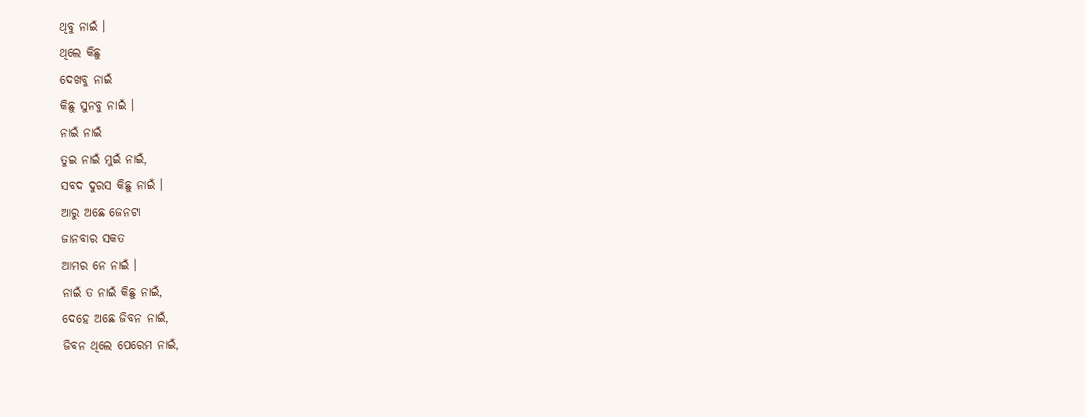ଥିବୁ ନାଇଁ ।
ଥିଲେ କିଛୁ
ଦେଖବୁ ନାଇଁ
କିଛୁ ସୁନବୁ ନାଇଁ ।
ନାଇଁ ନାଇଁ
ତୁଇ ନାଇଁ ମୁଇଁ ନାଇଁ,
ସବଦ ଦୁରସ କିଛୁ ନାଇଁ ।
ଆରୁ ଅଛେ ଜେନଟା
ଜାନବାର ସକତ
ଆମର ନେ ନାଇଁ ।
ନାଇଁ ତ ନାଇଁ କିଛୁ ନାଇଁ,
ଦେହେ ଅଛେ ଜିବନ ନାଇଁ,
ଜିବନ ଥିଲେ ପେରେମ ନାଇଁ,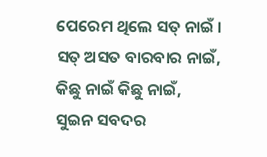ପେରେମ ଥିଲେ ସତ୍ ନାଇଁ ।
ସତ୍ ଅସତ ବାରବାର ନାଇଁ,
କିଛୁ ନାଇଁ କିଛୁ ନାଇଁ,
ସୁଇନ ସବଦର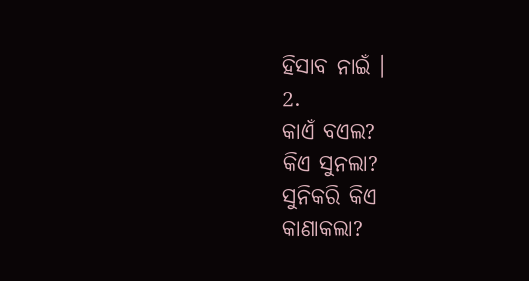ହିସାବ ନାଇଁ ।
2.
କାଏଁ ବଏଲ?
କିଏ ସୁନଲା?
ସୁନିକରି କିଏ
କାଣାକଲା?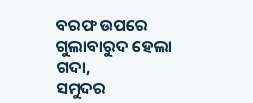ବରଫ ଉପରେ
ଗୁଲାବାରୁଦ ହେଲା ଗଦା,
ସମୁଦର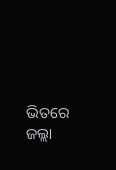ଭିତରେ
ଜଲ୍ଲା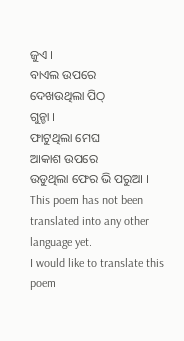ଜୁଏ ।
ବାଏଲ ଉପରେ
ଦେଖଉଥିଲା ପିଠ୍
ଗୁନ୍ଚା ।
ଫାଟୁଥିଲା ମେଘ
ଆକାଶ ଉପରେ
ଉଡୁଥିଲା ଫେର ଭି ପରୁଆ ।
This poem has not been translated into any other language yet.
I would like to translate this poem